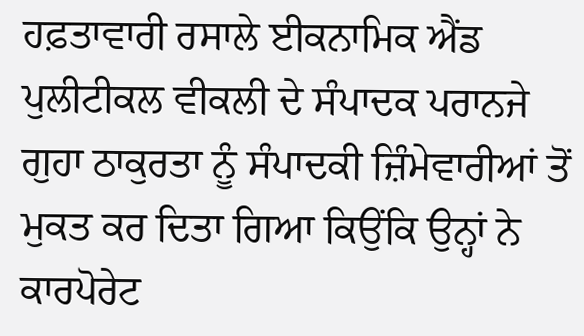ਹਫ਼ਤਾਵਾਰੀ ਰਸਾਲੇ ਈਕਨਾਮਿਕ ਐਂਡ ਪੁਲੀਟੀਕਲ ਵੀਕਲੀ ਦੇ ਸੰਪਾਦਕ ਪਰਾਨਜੇ ਗੁਹਾ ਠਾਕੁਰਤਾ ਨੂੰ ਸੰਪਾਦਕੀ ਜ਼ਿੰਮੇਵਾਰੀਆਂ ਤੋਂ ਮੁਕਤ ਕਰ ਦਿਤਾ ਗਿਆ ਕਿਉਂਕਿ ਉਨ੍ਹਾਂ ਨੇ ਕਾਰਪੋਰੇਟ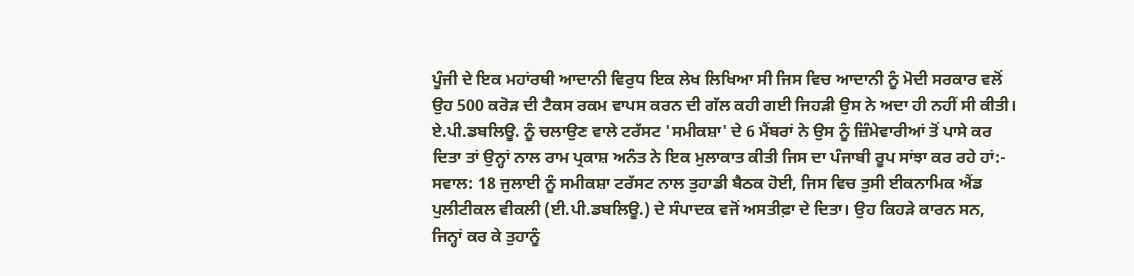ਪੂੰਜੀ ਦੇ ਇਕ ਮਹਾਂਰਥੀ ਆਦਾਨੀ ਵਿਰੁਧ ਇਕ ਲੇਖ ਲਿਖਿਆ ਸੀ ਜਿਸ ਵਿਚ ਆਦਾਨੀ ਨੂੰ ਮੋਦੀ ਸਰਕਾਰ ਵਲੋਂ ਉਹ 500 ਕਰੋਡ਼ ਦੀ ਟੈਕਸ ਰਕਮ ਵਾਪਸ ਕਰਨ ਦੀ ਗੱਲ ਕਹੀ ਗਈ ਜਿਹਡ਼ੀ ਉਸ ਨੇ ਅਦਾ ਹੀ ਨਹੀਂ ਸੀ ਕੀਤੀ। ਏ.ਪੀ.ਡਬਲਿਊ. ਨੂੰ ਚਲਾਉਣ ਵਾਲੇ ਟਰੱਸਟ 'ਸਮੀਕਸ਼ਾ' ਦੇ 6 ਮੈਂਬਰਾਂ ਨੇ ਉਸ ਨੂੰ ਜ਼ਿੰਮੇਵਾਰੀਆਂ ਤੋਂ ਪਾਸੇ ਕਰ ਦਿਤਾ ਤਾਂ ਉਨ੍ਹਾਂ ਨਾਲ ਰਾਮ ਪ੍ਰਕਾਸ਼ ਅਨੰਤ ਨੇ ਇਕ ਮੁਲਾਕਾਤ ਕੀਤੀ ਜਿਸ ਦਾ ਪੰਜਾਬੀ ਰੂਪ ਸਾਂਝਾ ਕਰ ਰਹੇ ਹਾਂ:-
ਸਵਾਲ: 18 ਜੁਲਾਈ ਨੂੰ ਸਮੀਕਸ਼ਾ ਟਰੱਸਟ ਨਾਲ ਤੁਹਾਡੀ ਬੈਠਕ ਹੋਈ, ਜਿਸ ਵਿਚ ਤੁਸੀ ਈਕਨਾਮਿਕ ਐਂਡ ਪੁਲੀਟੀਕਲ ਵੀਕਲੀ (ਈ.ਪੀ.ਡਬਲਿਊ.) ਦੇ ਸੰਪਾਦਕ ਵਜੋਂ ਅਸਤੀਫ਼ਾ ਦੇ ਦਿਤਾ। ਉਹ ਕਿਹਡ਼ੇ ਕਾਰਨ ਸਨ, ਜਿਨ੍ਹਾਂ ਕਰ ਕੇ ਤੁਹਾਨੂੰ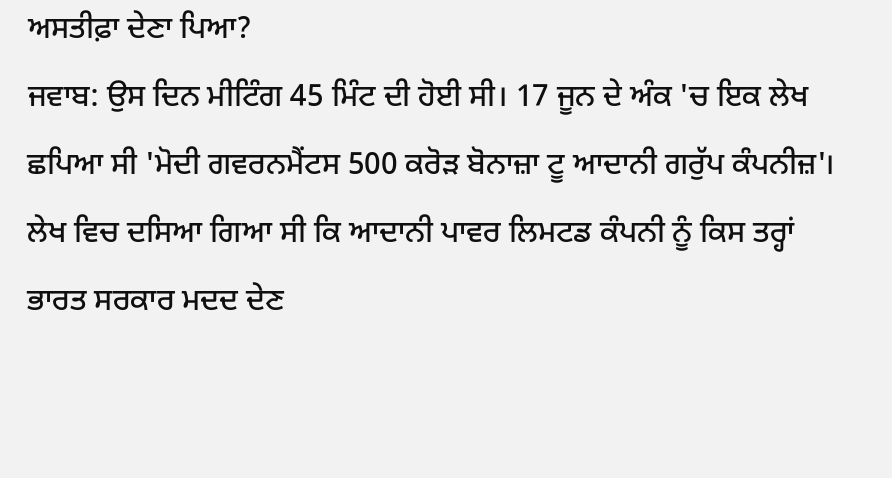ਅਸਤੀਫ਼ਾ ਦੇਣਾ ਪਿਆ?
ਜਵਾਬ: ਉਸ ਦਿਨ ਮੀਟਿੰਗ 45 ਮਿੰਟ ਦੀ ਹੋਈ ਸੀ। 17 ਜੂਨ ਦੇ ਅੰਕ 'ਚ ਇਕ ਲੇਖ ਛਪਿਆ ਸੀ 'ਮੋਦੀ ਗਵਰਨਮੈਂਟਸ 500 ਕਰੋਡ਼ ਬੋਨਾਜ਼ਾ ਟੂ ਆਦਾਨੀ ਗਰੁੱਪ ਕੰਪਨੀਜ਼'। ਲੇਖ ਵਿਚ ਦਸਿਆ ਗਿਆ ਸੀ ਕਿ ਆਦਾਨੀ ਪਾਵਰ ਲਿਮਟਡ ਕੰਪਨੀ ਨੂੰ ਕਿਸ ਤਰ੍ਹਾਂ ਭਾਰਤ ਸਰਕਾਰ ਮਦਦ ਦੇਣ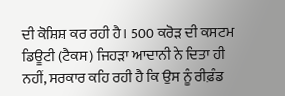ਦੀ ਕੋਸ਼ਿਸ਼ ਕਰ ਰਹੀ ਹੈ। 500 ਕਰੋਡ਼ ਦੀ ਕਸਟਮ ਡਿਊਟੀ (ਟੈਕਸ) ਜਿਹਡ਼ਾ ਆਦਾਨੀ ਨੇ ਦਿਤਾ ਹੀ ਨਹੀਂ, ਸਰਕਾਰ ਕਹਿ ਰਹੀ ਹੈ ਕਿ ਉਸ ਨੂੰ ਰੀਫ਼ੰਡ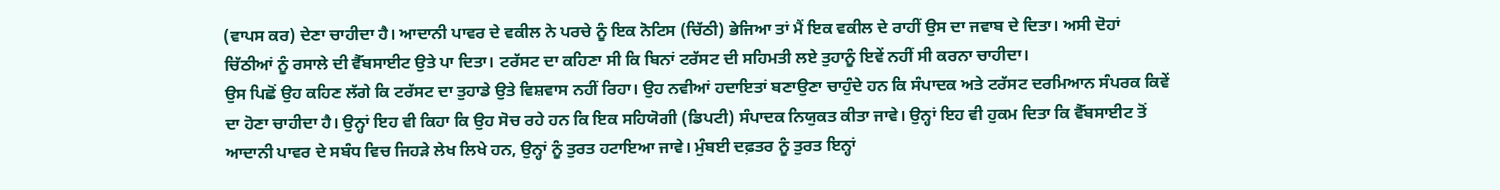(ਵਾਪਸ ਕਰ) ਦੇਣਾ ਚਾਹੀਦਾ ਹੈ। ਆਦਾਨੀ ਪਾਵਰ ਦੇ ਵਕੀਲ ਨੇ ਪਰਚੇ ਨੂੰ ਇਕ ਨੋਟਿਸ (ਚਿੱਠੀ) ਭੇਜਿਆ ਤਾਂ ਮੈਂ ਇਕ ਵਕੀਲ ਦੇ ਰਾਹੀਂ ਉਸ ਦਾ ਜਵਾਬ ਦੇ ਦਿਤਾ। ਅਸੀ ਦੋਹਾਂ ਚਿੱਠੀਆਂ ਨੂੰ ਰਸਾਲੇ ਦੀ ਵੈੱਬਸਾਈਟ ਉਤੇ ਪਾ ਦਿਤਾ। ਟਰੱਸਟ ਦਾ ਕਹਿਣਾ ਸੀ ਕਿ ਬਿਨਾਂ ਟਰੱਸਟ ਦੀ ਸਹਿਮਤੀ ਲਏ ਤੁਹਾਨੂੰ ਇਵੇਂ ਨਹੀਂ ਸੀ ਕਰਨਾ ਚਾਹੀਦਾ।
ਉਸ ਪਿਛੋਂ ਉਹ ਕਹਿਣ ਲੱਗੇ ਕਿ ਟਰੱਸਟ ਦਾ ਤੁਹਾਡੇ ਉਤੇ ਵਿਸ਼ਵਾਸ ਨਹੀਂ ਰਿਹਾ। ਉਹ ਨਵੀਆਂ ਹਦਾਇਤਾਂ ਬਣਾਉਣਾ ਚਾਹੁੰਦੇ ਹਨ ਕਿ ਸੰਪਾਦਕ ਅਤੇ ਟਰੱਸਟ ਦਰਮਿਆਨ ਸੰਪਰਕ ਕਿਵੇਂ ਦਾ ਹੋਣਾ ਚਾਹੀਦਾ ਹੈ। ਉਨ੍ਹਾਂ ਇਹ ਵੀ ਕਿਹਾ ਕਿ ਉਹ ਸੋਚ ਰਹੇ ਹਨ ਕਿ ਇਕ ਸਹਿਯੋਗੀ (ਡਿਪਟੀ) ਸੰਪਾਦਕ ਨਿਯੁਕਤ ਕੀਤਾ ਜਾਵੇ। ਉਨ੍ਹਾਂ ਇਹ ਵੀ ਹੁਕਮ ਦਿਤਾ ਕਿ ਵੈੱਬਸਾਈਟ ਤੋਂ ਆਦਾਨੀ ਪਾਵਰ ਦੇ ਸਬੰਧ ਵਿਚ ਜਿਹਡ਼ੇ ਲੇਖ ਲਿਖੇ ਹਨ, ਉਨ੍ਹਾਂ ਨੂੰ ਤੁਰਤ ਹਟਾਇਆ ਜਾਵੇ। ਮੁੰਬਈ ਦਫ਼ਤਰ ਨੂੰ ਤੁਰਤ ਇਨ੍ਹਾਂ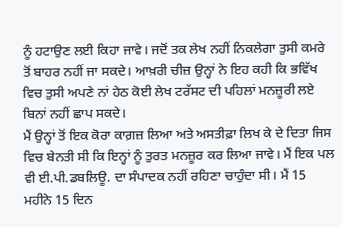ਨੂੰ ਹਟਾਉਣ ਲਈ ਕਿਹਾ ਜਾਵੇ। ਜਦੋਂ ਤਕ ਲੇਖ ਨਹੀਂ ਨਿਕਲੇਗਾ ਤੁਸੀ ਕਮਰੇ ਤੋਂ ਬਾਹਰ ਨਹੀਂ ਜਾ ਸਕਦੇ। ਆਖ਼ਰੀ ਚੀਜ਼ ਉਨ੍ਹਾਂ ਨੇ ਇਹ ਕਹੀ ਕਿ ਭਵਿੱਖ ਵਿਚ ਤੁਸੀ ਅਪਣੇ ਨਾਂ ਹੇਠ ਕੋਈ ਲੇਖ ਟਰੱਸਟ ਦੀ ਪਹਿਲਾਂ ਮਨਜ਼ੂਰੀ ਲਏ ਬਿਨਾਂ ਨਹੀਂ ਛਾਪ ਸਕਦੇ।
ਮੈਂ ਉਨ੍ਹਾਂ ਤੋਂ ਇਕ ਕੋਰਾ ਕਾਗ਼ਜ਼ ਲਿਆ ਅਤੇ ਅਸਤੀਫ਼ਾ ਲਿਖ ਕੇ ਦੇ ਦਿਤਾ ਜਿਸ ਵਿਚ ਬੇਨਤੀ ਸੀ ਕਿ ਇਨ੍ਹਾਂ ਨੂੰ ਤੁਰਤ ਮਨਜ਼ੂਰ ਕਰ ਲਿਆ ਜਾਵੇ। ਮੈਂ ਇਕ ਪਲ ਵੀ ਈ.ਪੀ.ਡਬਲਿਊ. ਦਾ ਸੰਪਾਦਕ ਨਹੀਂ ਰਹਿਣਾ ਚਾਹੁੰਦਾ ਸੀ। ਮੈਂ 15 ਮਹੀਨੇ 15 ਦਿਨ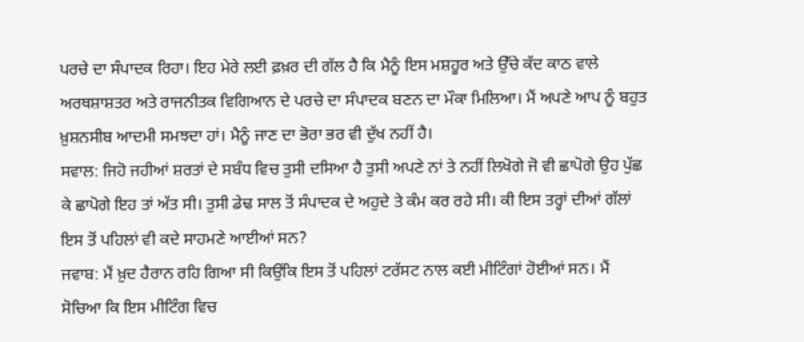ਪਰਚੇ ਦਾ ਸੰਪਾਦਕ ਰਿਹਾ। ਇਹ ਮੇਰੇ ਲਈ ਫ਼ਖ਼ਰ ਦੀ ਗੱਲ ਹੈ ਕਿ ਮੈਨੂੰ ਇਸ ਮਸ਼ਹੂਰ ਅਤੇ ਉੱਚੇ ਕੱਦ ਕਾਠ ਵਾਲੇ ਅਰਥਸ਼ਾਸ਼ਤਰ ਅਤੇ ਰਾਜਨੀਤਕ ਵਿਗਿਆਨ ਦੇ ਪਰਚੇ ਦਾ ਸੰਪਾਦਕ ਬਣਨ ਦਾ ਮੌਕਾ ਮਿਲਿਆ। ਮੈਂ ਅਪਣੇ ਆਪ ਨੂੰ ਬਹੁਤ ਖ਼ੁਸ਼ਨਸੀਬ ਆਦਮੀ ਸਮਝਦਾ ਹਾਂ। ਮੈਨੂੰ ਜਾਣ ਦਾ ਭੋਰਾ ਭਰ ਵੀ ਦੁੱਖ ਨਹੀਂ ਹੈ।
ਸਵਾਲ: ਜਿਹੋ ਜਹੀਆਂ ਸ਼ਰਤਾਂ ਦੇ ਸਬੰਧ ਵਿਚ ਤੁਸੀ ਦਸਿਆ ਹੈ ਤੁਸੀ ਅਪਣੇ ਨਾਂ ਤੇ ਨਹੀਂ ਲਿਖੋਗੇ ਜੋ ਵੀ ਛਾਪੋਗੇ ਉਹ ਪੁੱਛ ਕੇ ਛਾਪੋਗੇ ਇਹ ਤਾਂ ਅੱਤ ਸੀ। ਤੁਸੀ ਡੇਢ ਸਾਲ ਤੋਂ ਸੰਪਾਦਕ ਦੇ ਅਹੁਦੇ ਤੇ ਕੰਮ ਕਰ ਰਹੇ ਸੀ। ਕੀ ਇਸ ਤਰ੍ਹਾਂ ਦੀਆਂ ਗੱਲਾਂ ਇਸ ਤੋਂ ਪਹਿਲਾਂ ਵੀ ਕਦੇ ਸਾਹਮਣੇ ਆਈਆਂ ਸਨ?
ਜਵਾਬ: ਮੈਂ ਖ਼ੁਦ ਹੈਰਾਨ ਰਹਿ ਗਿਆ ਸੀ ਕਿਉਂਕਿ ਇਸ ਤੋਂ ਪਹਿਲਾਂ ਟਰੱਸਟ ਨਾਲ ਕਈ ਮੀਟਿੰਗਾਂ ਹੋਈਆਂ ਸਨ। ਮੈਂ ਸੋਚਿਆ ਕਿ ਇਸ ਮੀਟਿੰਗ ਵਿਚ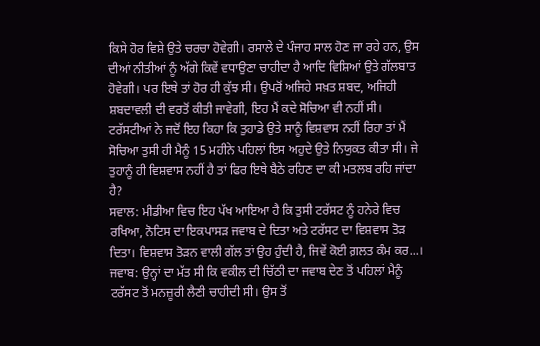ਕਿਸੇ ਹੋਰ ਵਿਸ਼ੇ ਉਤੇ ਚਰਚਾ ਹੋਵੇਗੀ। ਰਸਾਲੇ ਦੇ ਪੰਜਾਹ ਸਾਲ ਹੋਣ ਜਾ ਰਹੇ ਹਨ, ਉਸ ਦੀਆਂ ਨੀਤੀਆਂ ਨੂੰ ਅੱਗੇ ਕਿਵੇਂ ਵਧਾਉਣਾ ਚਾਹੀਦਾ ਹੈ ਆਦਿ ਵਿਸ਼ਿਆਂ ਉਤੇ ਗੱਲਬਾਤ ਹੋਵੇਗੀ। ਪਰ ਇਥੇ ਤਾਂ ਹੋਰ ਹੀ ਕੁੱਝ ਸੀ। ਉਪਰੋਂ ਅਜਿਹੇ ਸਖ਼ਤ ਸ਼ਬਦ, ਅਜਿਹੀ ਸ਼ਬਦਾਵਲੀ ਦੀ ਵਰਤੋਂ ਕੀਤੀ ਜਾਵੇਗੀ, ਇਹ ਮੈਂ ਕਦੇ ਸੋਚਿਆ ਵੀ ਨਹੀਂ ਸੀ। ਟਰੱਸਟੀਆਂ ਨੇ ਜਦੋਂ ਇਹ ਕਿਹਾ ਕਿ ਤੁਹਾਡੇ ਉਤੇ ਸਾਨੂੰ ਵਿਸ਼ਵਾਸ ਨਹੀਂ ਰਿਹਾ ਤਾਂ ਮੈਂ ਸੋਚਿਆ ਤੁਸੀ ਹੀ ਮੈਨੂੰ 15 ਮਹੀਨੇ ਪਹਿਲਾਂ ਇਸ ਅਹੁਦੇ ਉਤੇ ਨਿਯੁਕਤ ਕੀਤਾ ਸੀ। ਜੇ ਤੁਹਾਨੂੰ ਹੀ ਵਿਸ਼ਵਾਸ ਨਹੀਂ ਹੈ ਤਾਂ ਫਿਰ ਇਥੇ ਬੈਠੇ ਰਹਿਣ ਦਾ ਕੀ ਮਤਲਬ ਰਹਿ ਜਾਂਦਾ ਹੈ?
ਸਵਾਲ: ਮੀਡੀਆ ਵਿਚ ਇਹ ਪੱਖ ਆਇਆ ਹੈ ਕਿ ਤੁਸੀ ਟਰੱਸਟ ਨੂੰ ਹਨੇਰੇ ਵਿਚ ਰਖਿਆ, ਨੋਟਿਸ ਦਾ ਇਕਪਾਸਡ਼ ਜਵਾਬ ਦੇ ਦਿਤਾ ਅਤੇ ਟਰੱਸਟ ਦਾ ਵਿਸ਼ਵਾਸ ਤੋਡ਼ ਦਿਤਾ। ਵਿਸ਼ਵਾਸ ਤੋਡ਼ਨ ਵਾਲੀ ਗੱਲ ਤਾਂ ਉਹ ਹੁੰਦੀ ਹੈ, ਜਿਵੇਂ ਕੋਈ ਗ਼ਲਤ ਕੰਮ ਕਰ...।
ਜਵਾਬ: ਉਨ੍ਹਾਂ ਦਾ ਮੱਤ ਸੀ ਕਿ ਵਕੀਲ ਦੀ ਚਿੱਠੀ ਦਾ ਜਵਾਬ ਦੇਣ ਤੋਂ ਪਹਿਲਾਂ ਮੈਨੂੰ ਟਰੱਸਟ ਤੋਂ ਮਨਜ਼ੂਰੀ ਲੈਣੀ ਚਾਹੀਦੀ ਸੀ। ਉਸ ਤੋਂ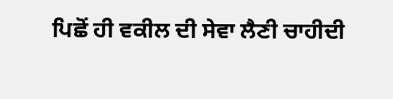ਪਿਛੋਂ ਹੀ ਵਕੀਲ ਦੀ ਸੇਵਾ ਲੈਣੀ ਚਾਹੀਦੀ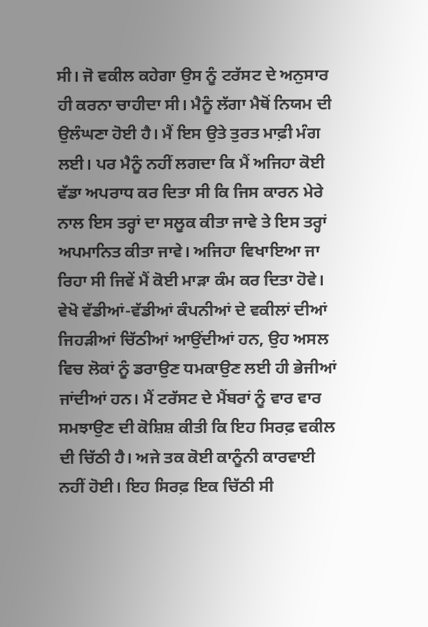ਸੀ। ਜੋ ਵਕੀਲ ਕਹੇਗਾ ਉਸ ਨੂੰ ਟਰੱਸਟ ਦੇ ਅਨੁਸਾਰ ਹੀ ਕਰਨਾ ਚਾਹੀਦਾ ਸੀ। ਮੈਨੂੰ ਲੱਗਾ ਮੈਥੋਂ ਨਿਯਮ ਦੀ ਉਲੰਘਣਾ ਹੋਈ ਹੈ। ਮੈਂ ਇਸ ਉਤੇ ਤੁਰਤ ਮਾਫ਼ੀ ਮੰਗ ਲਈ। ਪਰ ਮੈਨੂੰ ਨਹੀਂ ਲਗਦਾ ਕਿ ਮੈਂ ਅਜਿਹਾ ਕੋਈ ਵੱਡਾ ਅਪਰਾਧ ਕਰ ਦਿਤਾ ਸੀ ਕਿ ਜਿਸ ਕਾਰਨ ਮੇਰੇ ਨਾਲ ਇਸ ਤਰ੍ਹਾਂ ਦਾ ਸਲੂਕ ਕੀਤਾ ਜਾਵੇ ਤੇ ਇਸ ਤਰ੍ਹਾਂ ਅਪਮਾਨਿਤ ਕੀਤਾ ਜਾਵੇ। ਅਜਿਹਾ ਵਿਖਾਇਆ ਜਾ ਰਿਹਾ ਸੀ ਜਿਵੇਂ ਮੈਂ ਕੋਈ ਮਾਡ਼ਾ ਕੰਮ ਕਰ ਦਿਤਾ ਹੋਵੇ।
ਵੇਖੋ ਵੱਡੀਆਂ-ਵੱਡੀਆਂ ਕੰਪਨੀਆਂ ਦੇ ਵਕੀਲਾਂ ਦੀਆਂ ਜਿਹਡ਼ੀਆਂ ਚਿੱਠੀਆਂ ਆਉਂਦੀਆਂ ਹਨ, ਉਹ ਅਸਲ ਵਿਚ ਲੋਕਾਂ ਨੂੰ ਡਰਾਉਣ ਧਮਕਾਉਣ ਲਈ ਹੀ ਭੇਜੀਆਂ ਜਾਂਦੀਆਂ ਹਨ। ਮੈਂ ਟਰੱਸਟ ਦੇ ਮੈਂਬਰਾਂ ਨੂੰ ਵਾਰ ਵਾਰ ਸਮਝਾਉਣ ਦੀ ਕੋਸ਼ਿਸ਼ ਕੀਤੀ ਕਿ ਇਹ ਸਿਰਫ਼ ਵਕੀਲ ਦੀ ਚਿੱਠੀ ਹੈ। ਅਜੇ ਤਕ ਕੋਈ ਕਾਨੂੰਨੀ ਕਾਰਵਾਈ ਨਹੀਂ ਹੋਈ। ਇਹ ਸਿਰਫ਼ ਇਕ ਚਿੱਠੀ ਸੀ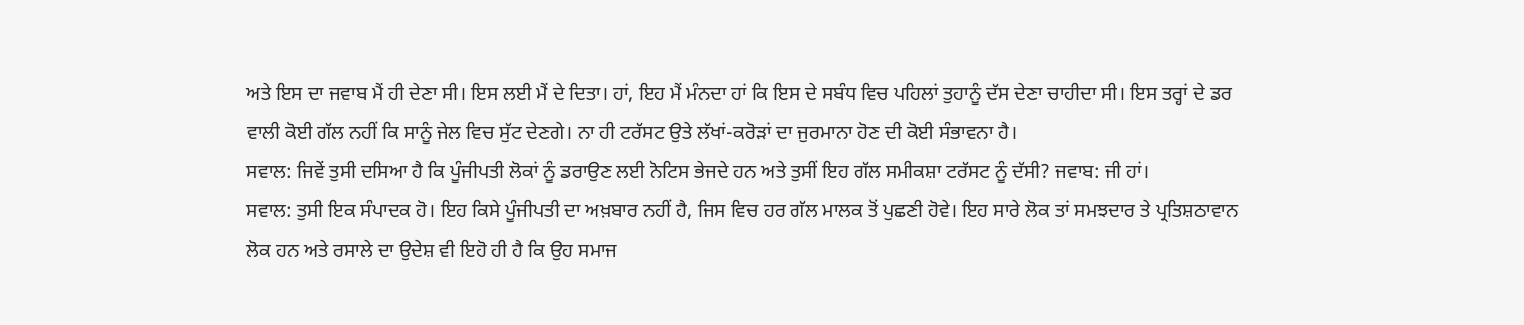ਅਤੇ ਇਸ ਦਾ ਜਵਾਬ ਮੈਂ ਹੀ ਦੇਣਾ ਸੀ। ਇਸ ਲਈ ਮੈਂ ਦੇ ਦਿਤਾ। ਹਾਂ, ਇਹ ਮੈਂ ਮੰਨਦਾ ਹਾਂ ਕਿ ਇਸ ਦੇ ਸਬੰਧ ਵਿਚ ਪਹਿਲਾਂ ਤੁਹਾਨੂੰ ਦੱਸ ਦੇਣਾ ਚਾਹੀਦਾ ਸੀ। ਇਸ ਤਰ੍ਹਾਂ ਦੇ ਡਰ ਵਾਲੀ ਕੋਈ ਗੱਲ ਨਹੀਂ ਕਿ ਸਾਨੂੰ ਜੇਲ ਵਿਚ ਸੁੱਟ ਦੇਣਗੇ। ਨਾ ਹੀ ਟਰੱਸਟ ਉਤੇ ਲੱਖਾਂ-ਕਰੋਡ਼ਾਂ ਦਾ ਜੁਰਮਾਨਾ ਹੋਣ ਦੀ ਕੋਈ ਸੰਭਾਵਨਾ ਹੈ।
ਸਵਾਲ: ਜਿਵੇਂ ਤੁਸੀ ਦਸਿਆ ਹੈ ਕਿ ਪੂੰਜੀਪਤੀ ਲੋਕਾਂ ਨੂੰ ਡਰਾਉਣ ਲਈ ਨੋਟਿਸ ਭੇਜਦੇ ਹਨ ਅਤੇ ਤੁਸੀਂ ਇਹ ਗੱਲ ਸਮੀਕਸ਼ਾ ਟਰੱਸਟ ਨੂੰ ਦੱਸੀ? ਜਵਾਬ: ਜੀ ਹਾਂ।
ਸਵਾਲ: ਤੁਸੀ ਇਕ ਸੰਪਾਦਕ ਹੋ। ਇਹ ਕਿਸੇ ਪੂੰਜੀਪਤੀ ਦਾ ਅਖ਼ਬਾਰ ਨਹੀਂ ਹੈ, ਜਿਸ ਵਿਚ ਹਰ ਗੱਲ ਮਾਲਕ ਤੋਂ ਪੁਛਣੀ ਹੋਵੇ। ਇਹ ਸਾਰੇ ਲੋਕ ਤਾਂ ਸਮਝਦਾਰ ਤੇ ਪ੍ਰਤਿਸ਼ਠਾਵਾਨ ਲੋਕ ਹਨ ਅਤੇ ਰਸਾਲੇ ਦਾ ਉਦੇਸ਼ ਵੀ ਇਹੋ ਹੀ ਹੈ ਕਿ ਉਹ ਸਮਾਜ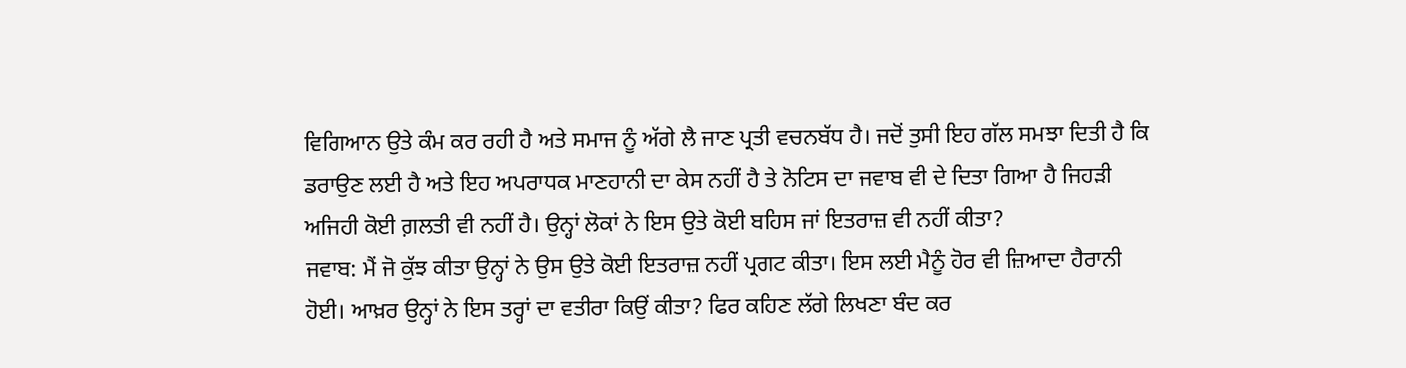ਵਿਗਿਆਨ ਉਤੇ ਕੰਮ ਕਰ ਰਹੀ ਹੈ ਅਤੇ ਸਮਾਜ ਨੂੰ ਅੱਗੇ ਲੈ ਜਾਣ ਪ੍ਰਤੀ ਵਚਨਬੱਧ ਹੈ। ਜਦੋਂ ਤੁਸੀ ਇਹ ਗੱਲ ਸਮਝਾ ਦਿਤੀ ਹੈ ਕਿ ਡਰਾਉਣ ਲਈ ਹੈ ਅਤੇ ਇਹ ਅਪਰਾਧਕ ਮਾਣਹਾਨੀ ਦਾ ਕੇਸ ਨਹੀਂ ਹੈ ਤੇ ਨੋਟਿਸ ਦਾ ਜਵਾਬ ਵੀ ਦੇ ਦਿਤਾ ਗਿਆ ਹੈ ਜਿਹਡ਼ੀ ਅਜਿਹੀ ਕੋਈ ਗ਼ਲਤੀ ਵੀ ਨਹੀਂ ਹੈ। ਉਨ੍ਹਾਂ ਲੋਕਾਂ ਨੇ ਇਸ ਉਤੇ ਕੋਈ ਬਹਿਸ ਜਾਂ ਇਤਰਾਜ਼ ਵੀ ਨਹੀਂ ਕੀਤਾ?
ਜਵਾਬ: ਮੈਂ ਜੋ ਕੁੱਝ ਕੀਤਾ ਉਨ੍ਹਾਂ ਨੇ ਉਸ ਉਤੇ ਕੋਈ ਇਤਰਾਜ਼ ਨਹੀਂ ਪ੍ਰਗਟ ਕੀਤਾ। ਇਸ ਲਈ ਮੈਨੂੰ ਹੋਰ ਵੀ ਜ਼ਿਆਦਾ ਹੈਰਾਨੀ ਹੋਈ। ਆਖ਼ਰ ਉਨ੍ਹਾਂ ਨੇ ਇਸ ਤਰ੍ਹਾਂ ਦਾ ਵਤੀਰਾ ਕਿਉਂ ਕੀਤਾ? ਫਿਰ ਕਹਿਣ ਲੱਗੇ ਲਿਖਣਾ ਬੰਦ ਕਰ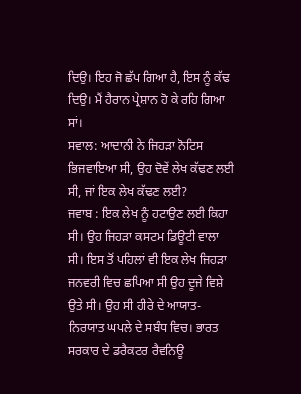ਦਿਉ। ਇਹ ਜੋ ਛੱਪ ਗਿਆ ਹੈ, ਇਸ ਨੂੰ ਕੱਢ ਦਿਉ। ਮੈਂ ਹੈਰਾਨ ਪ੍ਰੇਸ਼ਾਨ ਹੋ ਕੇ ਰਹਿ ਗਿਆ ਸਾਂ।
ਸਵਾਲ: ਆਦਾਨੀ ਨੇ ਜਿਹਡ਼ਾ ਨੋਟਿਸ ਭਿਜਵਾਇਆ ਸੀ, ਉਹ ਦੋਵੇਂ ਲੇਖ ਕੱਢਣ ਲਈ ਸੀ, ਜਾਂ ਇਕ ਲੇਖ ਕੱਢਣ ਲਈ?
ਜਵਾਬ : ਇਕ ਲੇਖ ਨੂੰ ਹਟਾਉਣ ਲਈ ਕਿਹਾ ਸੀ। ਉਹ ਜਿਹਡ਼ਾ ਕਸਟਮ ਡਿਊਟੀ ਵਾਲਾ ਸੀ। ਇਸ ਤੋਂ ਪਹਿਲਾਂ ਵੀ ਇਕ ਲੇਖ ਜਿਹਡ਼ਾ ਜਨਵਰੀ ਵਿਚ ਛਪਿਆ ਸੀ ਉਹ ਦੂਜੇ ਵਿਸ਼ੇ ਉਤੇ ਸੀ। ਉਹ ਸੀ ਹੀਰੇ ਦੇ ਆਯਾਤ-ਨਿਰਯਾਤ ਘਪਲੇ ਦੇ ਸਬੰਧ ਵਿਚ। ਭਾਰਤ ਸਰਕਾਰ ਦੇ ਡਰੈਕਟਰ ਰੈਵਨਿਊ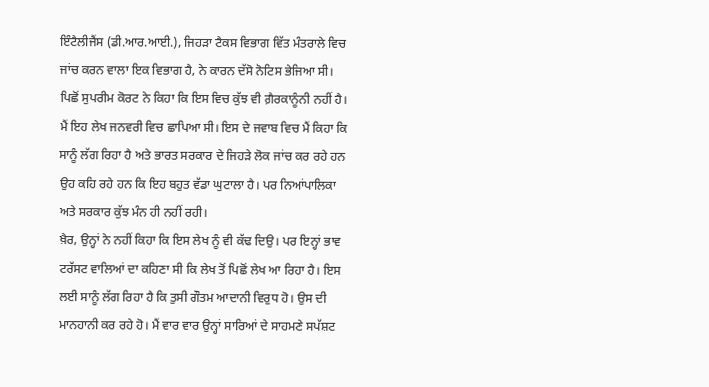ਇੰਟੈਲੀਜੈਂਸ (ਡੀ.ਆਰ.ਆਈ.), ਜਿਹਡ਼ਾ ਟੈਕਸ ਵਿਭਾਗ ਵਿੱਤ ਮੰਤਰਾਲੇ ਵਿਚ ਜਾਂਚ ਕਰਨ ਵਾਲਾ ਇਕ ਵਿਭਾਗ ਹੈ, ਨੇ ਕਾਰਨ ਦੱਸੋ ਨੋਟਿਸ ਭੇਜਿਆ ਸੀ। ਪਿਛੋਂ ਸੁਪਰੀਮ ਕੋਰਟ ਨੇ ਕਿਹਾ ਕਿ ਇਸ ਵਿਚ ਕੁੱਝ ਵੀ ਗ਼ੈਰਕਾਨੂੰਨੀ ਨਹੀਂ ਹੈ। ਮੈਂ ਇਹ ਲੇਖ ਜਨਵਰੀ ਵਿਚ ਛਾਪਿਆ ਸੀ। ਇਸ ਦੇ ਜਵਾਬ ਵਿਚ ਮੈਂ ਕਿਹਾ ਕਿ ਸਾਨੂੰ ਲੱਗ ਰਿਹਾ ਹੈ ਅਤੇ ਭਾਰਤ ਸਰਕਾਰ ਦੇ ਜਿਹਡ਼ੇ ਲੋਕ ਜਾਂਚ ਕਰ ਰਹੇ ਹਨ ਉਹ ਕਹਿ ਰਹੇ ਹਨ ਕਿ ਇਹ ਬਹੁਤ ਵੱਡਾ ਘੁਟਾਲਾ ਹੈ। ਪਰ ਨਿਆਂਪਾਲਿਕਾ ਅਤੇ ਸਰਕਾਰ ਕੁੱਝ ਮੰਨ ਹੀ ਨਹੀਂ ਰਹੀ।
ਖ਼ੈਰ, ਉਨ੍ਹਾਂ ਨੇ ਨਹੀਂ ਕਿਹਾ ਕਿ ਇਸ ਲੇਖ ਨੂੰ ਵੀ ਕੱਢ ਦਿਉ। ਪਰ ਇਨ੍ਹਾਂ ਭਾਵ ਟਰੱਸਟ ਵਾਲਿਆਂ ਦਾ ਕਹਿਣਾ ਸੀ ਕਿ ਲੇਖ ਤੋਂ ਪਿਛੋਂ ਲੇਖ ਆ ਰਿਹਾ ਹੈ। ਇਸ ਲਈ ਸਾਨੂੰ ਲੱਗ ਰਿਹਾ ਹੈ ਕਿ ਤੁਸੀ ਗੌਤਮ ਆਦਾਨੀ ਵਿਰੁਧ ਹੋ। ਉਸ ਦੀ ਮਾਨਹਾਨੀ ਕਰ ਰਹੇ ਹੋ। ਮੈਂ ਵਾਰ ਵਾਰ ਉਨ੍ਹਾਂ ਸਾਰਿਆਂ ਦੇ ਸਾਹਮਣੇ ਸਪੱਸ਼ਟ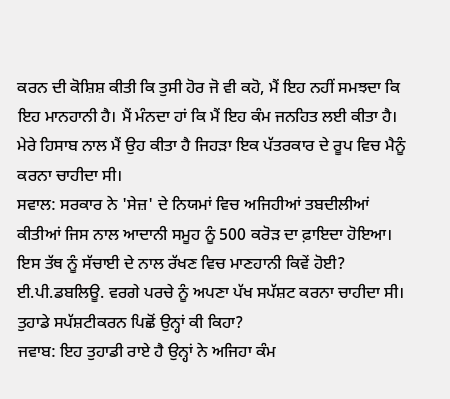ਕਰਨ ਦੀ ਕੋਸ਼ਿਸ਼ ਕੀਤੀ ਕਿ ਤੁਸੀ ਹੋਰ ਜੋ ਵੀ ਕਹੋ, ਮੈਂ ਇਹ ਨਹੀਂ ਸਮਝਦਾ ਕਿ ਇਹ ਮਾਨਹਾਨੀ ਹੈ। ਮੈਂ ਮੰਨਦਾ ਹਾਂ ਕਿ ਮੈਂ ਇਹ ਕੰਮ ਜਨਹਿਤ ਲਈ ਕੀਤਾ ਹੈ। ਮੇਰੇ ਹਿਸਾਬ ਨਾਲ ਮੈਂ ਉਹ ਕੀਤਾ ਹੈ ਜਿਹਡ਼ਾ ਇਕ ਪੱਤਰਕਾਰ ਦੇ ਰੂਪ ਵਿਚ ਮੈਨੂੰ ਕਰਨਾ ਚਾਹੀਦਾ ਸੀ।
ਸਵਾਲ: ਸਰਕਾਰ ਨੇ 'ਸੇਜ਼' ਦੇ ਨਿਯਮਾਂ ਵਿਚ ਅਜਿਹੀਆਂ ਤਬਦੀਲੀਆਂ ਕੀਤੀਆਂ ਜਿਸ ਨਾਲ ਆਦਾਨੀ ਸਮੂਹ ਨੂੰ 500 ਕਰੋਡ਼ ਦਾ ਫ਼ਾਇਦਾ ਹੋਇਆ। ਇਸ ਤੱਥ ਨੂੰ ਸੱਚਾਈ ਦੇ ਨਾਲ ਰੱਖਣ ਵਿਚ ਮਾਣਹਾਨੀ ਕਿਵੇਂ ਹੋਈ? ਈ.ਪੀ.ਡਬਲਿਊ. ਵਰਗੇ ਪਰਚੇ ਨੂੰ ਅਪਣਾ ਪੱਖ ਸਪੱਸ਼ਟ ਕਰਨਾ ਚਾਹੀਦਾ ਸੀ। ਤੁਹਾਡੇ ਸਪੱਸ਼ਟੀਕਰਨ ਪਿਛੋਂ ਉਨ੍ਹਾਂ ਕੀ ਕਿਹਾ?
ਜਵਾਬ: ਇਹ ਤੁਹਾਡੀ ਰਾਏ ਹੈ ਉਨ੍ਹਾਂ ਨੇ ਅਜਿਹਾ ਕੰਮ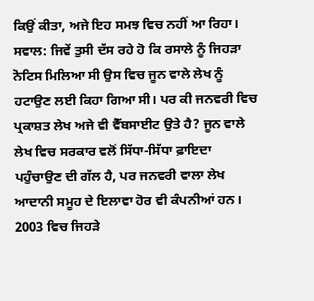ਕਿਉਂ ਕੀਤਾ, ਅਜੇ ਇਹ ਸਮਝ ਵਿਚ ਨਹੀਂ ਆ ਰਿਹਾ।
ਸਵਾਲ: ਜਿਵੇਂ ਤੁਸੀ ਦੱਸ ਰਹੇ ਹੋ ਕਿ ਰਸਾਲੇ ਨੂੰ ਜਿਹਡ਼ਾ ਨੋਟਿਸ ਮਿਲਿਆ ਸੀ ਉਸ ਵਿਚ ਜੂਨ ਵਾਲੇ ਲੇਖ ਨੂੰ ਹਟਾਉਣ ਲਈ ਕਿਹਾ ਗਿਆ ਸੀ। ਪਰ ਕੀ ਜਨਵਰੀ ਵਿਚ ਪ੍ਰਕਾਸ਼ਤ ਲੇਖ ਅਜੇ ਵੀ ਵੈੱਬਸਾਈਟ ਉਤੇ ਹੈ? ਜੂਨ ਵਾਲੇ ਲੇਖ ਵਿਚ ਸਰਕਾਰ ਵਲੋਂ ਸਿੱਧਾ-ਸਿੱਧਾ ਫ਼ਾਇਦਾ ਪਹੁੰਚਾਉਣ ਦੀ ਗੱਲ ਹੈ, ਪਰ ਜਨਵਰੀ ਵਾਲਾ ਲੇਖ ਆਦਾਨੀ ਸਮੂਹ ਦੇ ਇਲਾਵਾ ਹੋਰ ਵੀ ਕੰਪਨੀਆਂ ਹਨ। 2003 ਵਿਚ ਜਿਹਡ਼ੇ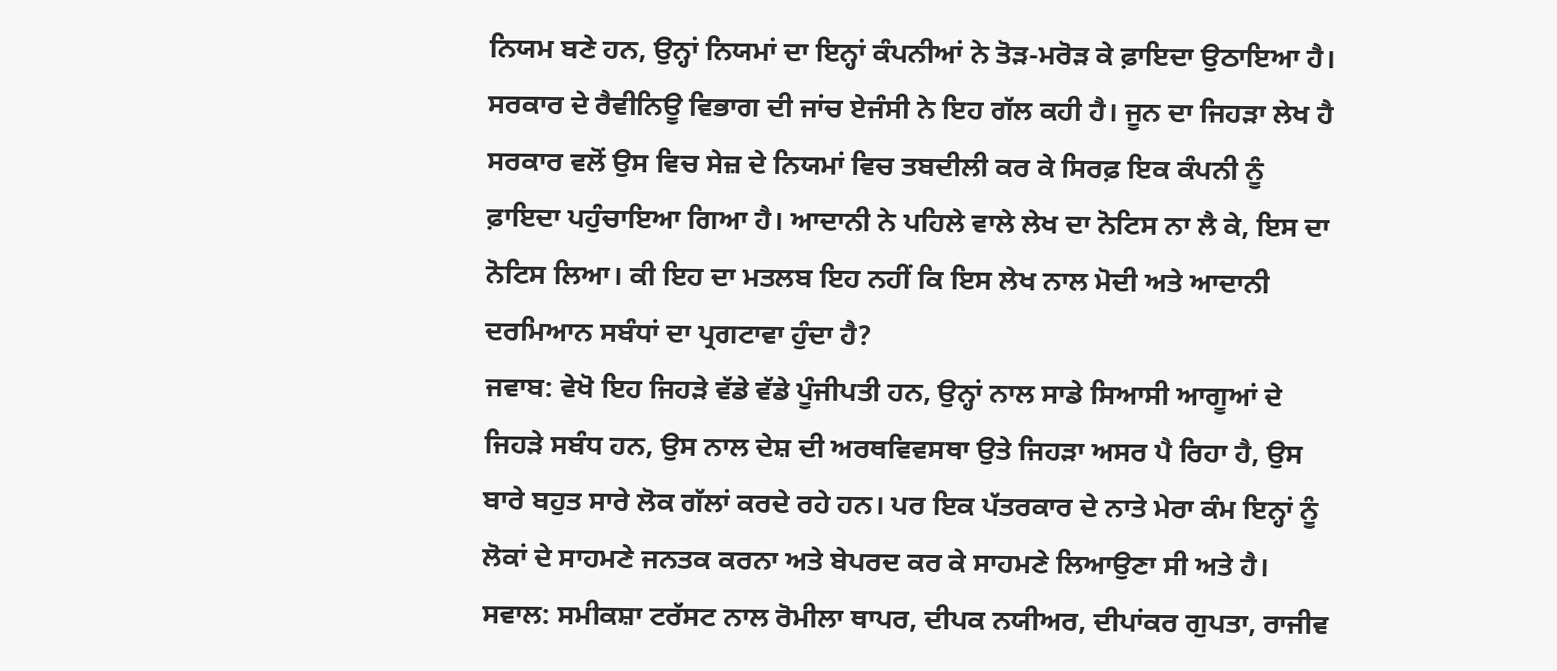ਨਿਯਮ ਬਣੇ ਹਨ, ਉਨ੍ਹਾਂ ਨਿਯਮਾਂ ਦਾ ਇਨ੍ਹਾਂ ਕੰਪਨੀਆਂ ਨੇ ਤੋਡ਼-ਮਰੋਡ਼ ਕੇ ਫ਼ਾਇਦਾ ਉਠਾਇਆ ਹੈ। ਸਰਕਾਰ ਦੇ ਰੈਵੀਨਿਊ ਵਿਭਾਗ ਦੀ ਜਾਂਚ ਏਜੰਸੀ ਨੇ ਇਹ ਗੱਲ ਕਹੀ ਹੈ। ਜੂਨ ਦਾ ਜਿਹਡ਼ਾ ਲੇਖ ਹੈ ਸਰਕਾਰ ਵਲੋਂ ਉਸ ਵਿਚ ਸੇਜ਼ ਦੇ ਨਿਯਮਾਂ ਵਿਚ ਤਬਦੀਲੀ ਕਰ ਕੇ ਸਿਰਫ਼ ਇਕ ਕੰਪਨੀ ਨੂੰ ਫ਼ਾਇਦਾ ਪਹੁੰਚਾਇਆ ਗਿਆ ਹੈ। ਆਦਾਨੀ ਨੇ ਪਹਿਲੇ ਵਾਲੇ ਲੇਖ ਦਾ ਨੋਟਿਸ ਨਾ ਲੈ ਕੇ, ਇਸ ਦਾ ਨੋਟਿਸ ਲਿਆ। ਕੀ ਇਹ ਦਾ ਮਤਲਬ ਇਹ ਨਹੀਂ ਕਿ ਇਸ ਲੇਖ ਨਾਲ ਮੋਦੀ ਅਤੇ ਆਦਾਨੀ ਦਰਮਿਆਨ ਸਬੰਧਾਂ ਦਾ ਪ੍ਰਗਟਾਵਾ ਹੁੰਦਾ ਹੈ?
ਜਵਾਬ: ਵੇਖੋ ਇਹ ਜਿਹਡ਼ੇ ਵੱਡੇ ਵੱਡੇ ਪੂੰਜੀਪਤੀ ਹਨ, ਉਨ੍ਹਾਂ ਨਾਲ ਸਾਡੇ ਸਿਆਸੀ ਆਗੂਆਂ ਦੇ ਜਿਹਡ਼ੇ ਸਬੰਧ ਹਨ, ਉਸ ਨਾਲ ਦੇਸ਼ ਦੀ ਅਰਥਵਿਵਸਥਾ ਉਤੇ ਜਿਹਡ਼ਾ ਅਸਰ ਪੈ ਰਿਹਾ ਹੈ, ਉਸ ਬਾਰੇ ਬਹੁਤ ਸਾਰੇ ਲੋਕ ਗੱਲਾਂ ਕਰਦੇ ਰਹੇ ਹਨ। ਪਰ ਇਕ ਪੱਤਰਕਾਰ ਦੇ ਨਾਤੇ ਮੇਰਾ ਕੰਮ ਇਨ੍ਹਾਂ ਨੂੰ ਲੋਕਾਂ ਦੇ ਸਾਹਮਣੇ ਜਨਤਕ ਕਰਨਾ ਅਤੇ ਬੇਪਰਦ ਕਰ ਕੇ ਸਾਹਮਣੇ ਲਿਆਉਣਾ ਸੀ ਅਤੇ ਹੈ।
ਸਵਾਲ: ਸਮੀਕਸ਼ਾ ਟਰੱਸਟ ਨਾਲ ਰੋਮੀਲਾ ਥਾਪਰ, ਦੀਪਕ ਨਯੀਅਰ, ਦੀਪਾਂਕਰ ਗੁਪਤਾ, ਰਾਜੀਵ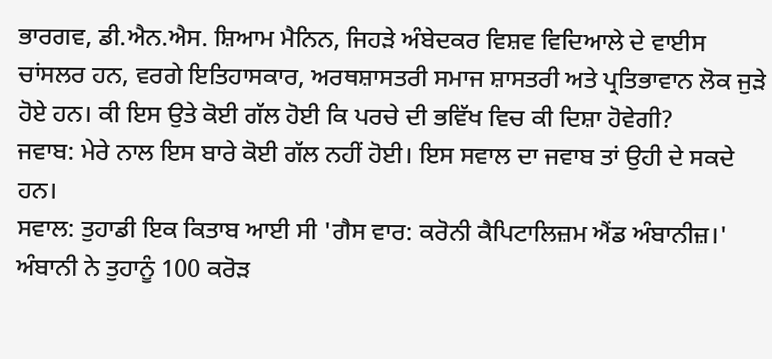ਭਾਰਗਵ, ਡੀ.ਐਨ.ਐਸ. ਸ਼ਿਆਮ ਮੈਨਿਨ, ਜਿਹਡ਼ੇ ਅੰਬੇਦਕਰ ਵਿਸ਼ਵ ਵਿਦਿਆਲੇ ਦੇ ਵਾਈਸ ਚਾਂਸਲਰ ਹਨ, ਵਰਗੇ ਇਤਿਹਾਸਕਾਰ, ਅਰਥਸ਼ਾਸਤਰੀ ਸਮਾਜ ਸ਼ਾਸਤਰੀ ਅਤੇ ਪ੍ਰਤਿਭਾਵਾਨ ਲੋਕ ਜੁਡ਼ੇ ਹੋਏ ਹਨ। ਕੀ ਇਸ ਉਤੇ ਕੋਈ ਗੱਲ ਹੋਈ ਕਿ ਪਰਚੇ ਦੀ ਭਵਿੱਖ ਵਿਚ ਕੀ ਦਿਸ਼ਾ ਹੋਵੇਗੀ?
ਜਵਾਬ: ਮੇਰੇ ਨਾਲ ਇਸ ਬਾਰੇ ਕੋਈ ਗੱਲ ਨਹੀਂ ਹੋਈ। ਇਸ ਸਵਾਲ ਦਾ ਜਵਾਬ ਤਾਂ ਉਹੀ ਦੇ ਸਕਦੇ ਹਨ।
ਸਵਾਲ: ਤੁਹਾਡੀ ਇਕ ਕਿਤਾਬ ਆਈ ਸੀ 'ਗੈਸ ਵਾਰ: ਕਰੋਨੀ ਕੈਪਿਟਾਲਿਜ਼ਮ ਐਂਡ ਅੰਬਾਨੀਜ਼।' ਅੰਬਾਨੀ ਨੇ ਤੁਹਾਨੂੰ 100 ਕਰੋਡ਼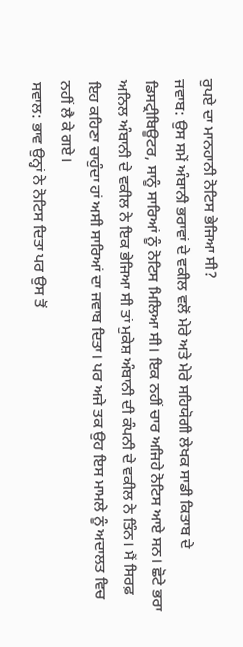ਰੁਪਏ ਦਾ ਮਾਨਹਾਨੀ ਨੋਟਿਸ ਭੇਜਿਆ ਸੀ?
ਜਵਾਬ: ਉਸ ਸਮੇਂ ਅੰਬਾਨੀ ਭਰਾਵਾਂ ਦੇ ਵਕੀਲ ਵਲੋਂ ਮੇਰੇ ਅਤੇ ਮੇਰੇ ਸਹਿਯੋਗੀ ਲੇਖਕ ਸਾਡੀ ਕਿਤਾਬ ਦੇ ਡਿਸਟ੍ਰੀਬਿਊਟਰ, ਸਾਨੂੰ ਸਾਰਿਆਂ ਨੂੰ ਨੋਟਿਸ ਮਿਲਿਆ ਸੀ। ਇਕ ਨਹੀਂ ਚਾਰ ਅਜਿਹੇ ਨੋਟਿਸ ਆਏ ਸਨ। ਛੋਟੇ ਭਰਾ ਅਨਿਲ ਅੰਬਾਨੀ ਦੇ ਵਕੀਲ ਨੇ ਇਕ ਭੇਜਿਆ ਸੀ ਤਾਂ ਮੁਕੇਸ਼ ਅੰਬਾਨੀ ਦੀ ਕੰਪਨੀ ਦੇ ਵਕੀਲ ਨੇ ਤਿੰਨ। ਮੈਂ ਸਿਰਫ਼ ਇਹ ਕਹਿਣਾ ਚਾਹੁੰਦਾ ਹਾਂ ਅਸੀ ਸਾਰਿਆਂ ਦਾ ਜਵਾਬ ਦਿਤਾ। ਪਰ ਅਜੇ ਤਕ ਉਹ ਇਸ ਮਾਮਲੇ ਨੂੰ ਅਦਾਲਤ ਵਿਚ ਨਹੀਂ ਲੈ ਕੇ ਗਏ।
ਸਵਾਲ: ਭਾਵ ਉਨ੍ਹਾਂ ਨੇ ਨੋਟਿਸ ਦਿਤਾ ਪਰ ਉਸ ਤੋਂ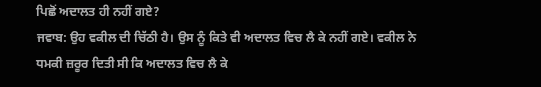ਪਿਛੋਂ ਅਦਾਲਤ ਹੀ ਨਹੀਂ ਗਏ?
ਜਵਾਬ: ਉਹ ਵਕੀਲ ਦੀ ਚਿੱਠੀ ਹੈ। ਉਸ ਨੂੰ ਕਿਤੇ ਵੀ ਅਦਾਲਤ ਵਿਚ ਲੈ ਕੇ ਨਹੀਂ ਗਏ। ਵਕੀਲ ਨੇ ਧਮਕੀ ਜ਼ਰੂਰ ਦਿਤੀ ਸੀ ਕਿ ਅਦਾਲਤ ਵਿਚ ਲੈ ਕੇ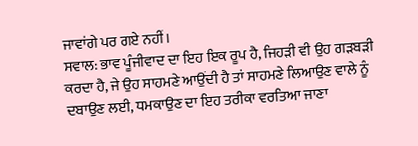ਜਾਵਾਂਗੇ ਪਰ ਗਏ ਨਹੀਂ।
ਸਵਾਲ: ਭਾਵ ਪੂੰਜੀਵਾਦ ਦਾ ਇਹ ਇਕ ਰੂਪ ਹੈ, ਜਿਹਡ਼ੀ ਵੀ ਉਹ ਗਡ਼ਬਡ਼ੀ ਕਰਦਾ ਹੈ, ਜੇ ਉਹ ਸਾਹਮਣੇ ਆਉਂਦੀ ਹੈ ਤਾਂ ਸਾਹਮਣੇ ਲਿਆਉਣ ਵਾਲੇ ਨੂੰ ਦਬਾਉਣ ਲਈ, ਧਮਕਾਉਣ ਦਾ ਇਹ ਤਰੀਕਾ ਵਰਤਿਆ ਜਾਣਾ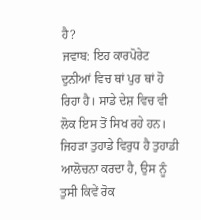ਹੈ?
ਜਵਾਬ: ਇਹ ਕਾਰਪੋਰੇਟ ਦੁਨੀਆਂ ਵਿਚ ਥਾਂ ਪੁਰ ਥਾਂ ਹੋ ਰਿਹਾ ਹੈ। ਸਾਡੇ ਦੇਸ਼ ਵਿਚ ਵੀ ਲੋਕ ਇਸ ਤੋਂ ਸਿਖ ਰਹੇ ਹਨ। ਜਿਹਡ਼ਾ ਤੁਹਾਡੇ ਵਿਰੁਧ ਹੈ ਤੁਹਾਡੀ ਆਲੋਚਨਾ ਕਰਦਾ ਹੈ, ਉਸ ਨੂੰ ਤੁਸੀ ਕਿਵੇਂ ਰੋਕ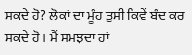ਸਕਦੇ ਹੋ? ਲੋਕਾਂ ਦਾ ਮੂੰਹ ਤੁਸੀ ਕਿਵੇਂ ਬੰਦ ਕਰ ਸਕਦੇ ਹੋ। ਮੈਂ ਸਮਝਦਾ ਹਾਂ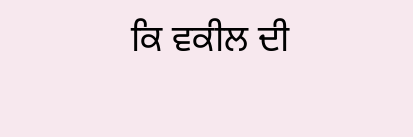ਕਿ ਵਕੀਲ ਦੀ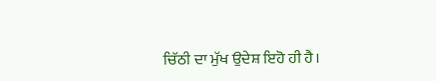ਚਿੱਠੀ ਦਾ ਮੁੱਖ ਉਦੇਸ਼ ਇਹੋ ਹੀ ਹੈ।